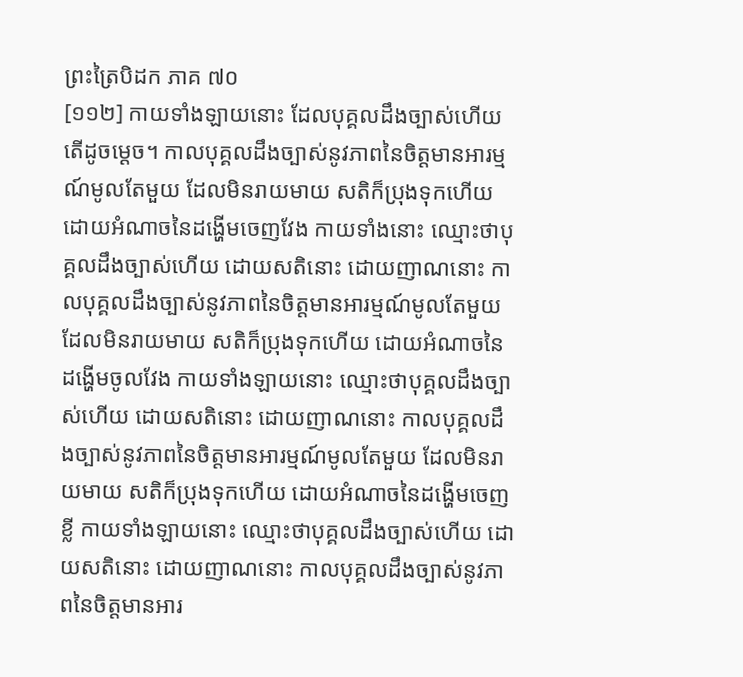ព្រះត្រៃបិដក ភាគ ៧០
[១១២] កាយទាំងឡាយនោះ ដែលបុគ្គលដឹងច្បាស់ហើយ តើដូចម្ដេច។ កាលបុគ្គលដឹងច្បាស់នូវភាពនៃចិត្តមានអារម្មណ៍មូលតែមួយ ដែលមិនរាយមាយ សតិក៏ប្រុងទុកហើយ ដោយអំណាចនៃដង្ហើមចេញវែង កាយទាំងនោះ ឈ្មោះថាបុគ្គលដឹងច្បាស់ហើយ ដោយសតិនោះ ដោយញាណនោះ កាលបុគ្គលដឹងច្បាស់នូវភាពនៃចិត្តមានអារម្មណ៍មូលតែមួយ ដែលមិនរាយមាយ សតិក៏ប្រុងទុកហើយ ដោយអំណាចនៃដង្ហើមចូលវែង កាយទាំងឡាយនោះ ឈ្មោះថាបុគ្គលដឹងច្បាស់ហើយ ដោយសតិនោះ ដោយញាណនោះ កាលបុគ្គលដឹងច្បាស់នូវភាពនៃចិត្តមានអារម្មណ៍មូលតែមួយ ដែលមិនរាយមាយ សតិក៏ប្រុងទុកហើយ ដោយអំណាចនៃដង្ហើមចេញខ្លី កាយទាំងឡាយនោះ ឈ្មោះថាបុគ្គលដឹងច្បាស់ហើយ ដោយសតិនោះ ដោយញាណនោះ កាលបុគ្គលដឹងច្បាស់នូវភាពនៃចិត្តមានអារ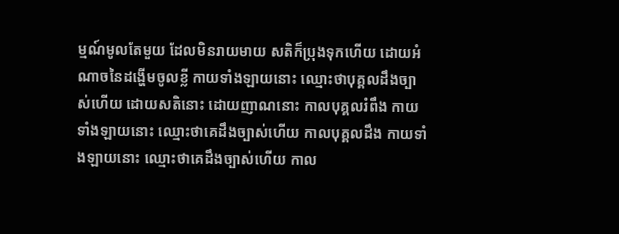ម្មណ៍មូលតែមួយ ដែលមិនរាយមាយ សតិក៏ប្រុងទុកហើយ ដោយអំណាចនៃដង្ហើមចូលខ្លី កាយទាំងឡាយនោះ ឈ្មោះថាបុគ្គលដឹងច្បាស់ហើយ ដោយសតិនោះ ដោយញាណនោះ កាលបុគ្គលរំពឹង កាយទាំងឡាយនោះ ឈ្មោះថាគេដឹងច្បាស់ហើយ កាលបុគ្គលដឹង កាយទាំងឡាយនោះ ឈ្មោះថាគេដឹងច្បាស់ហើយ កាល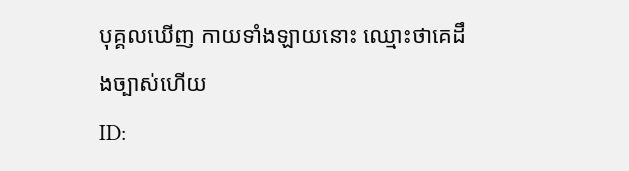បុគ្គលឃើញ កាយទាំងឡាយនោះ ឈ្មោះថាគេដឹងច្បាស់ហើយ
ID: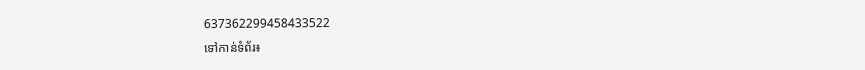637362299458433522
ទៅកាន់ទំព័រ៖